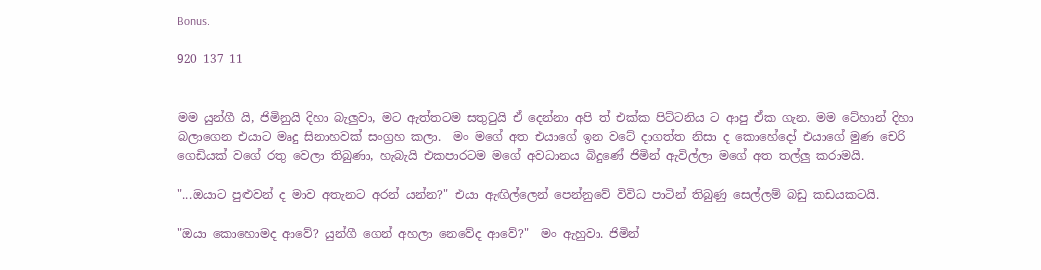Bonus.

920 137 11


මම යුන්ගී යි, ජිමිනුයි දිහා බැලුවා, මට ඇත්තටම සතුටුයි ඒ දෙන්නා අපි ත් එක්ක පිට්ටනිය ට ආපු ඒක ගැන. මම ටේහාන් දිහා බලාගෙන එයාට මෘදු සිනාහවක් සංග්‍රහ කලා.  මං මගේ අත එයාගේ ඉන වටේ දාගත්ත නිසා ද කොහේදෝ එයාගේ මුණ චෙරි ගෙඩියක් වගේ රතු වෙලා තිබුණා, හැබැයි එකපාරටම මගේ අවධානය බිදුණේ ජිමින් ඇවිල්ලා මගේ අත තල්ලු කරාමයි.

"...ඔයාට පුළුවන් ද මාව අතැනට අරන් යන්න?" එයා ඇඟිල්ලෙන් පෙන්නුවේ විවිධ පාටින් තිබුණු සෙල්ලම් බඩු කඩයකටයි.

"ඔයා කොහොමද ආවේ? යුන්ගී ගෙන් අහලා නෙවේද ආවේ?"  මං ඇහුවා. ජිමින්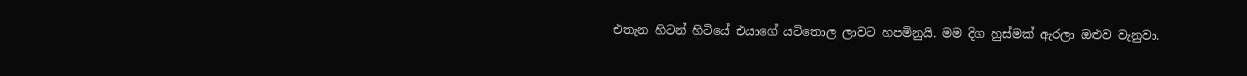එතැන හිටන් හිටියේ එයාගේ යටිතොල ලාවට හපමිනුයි. මම දිග හුස්මක් ඇරලා ඔළුව වැනුවා.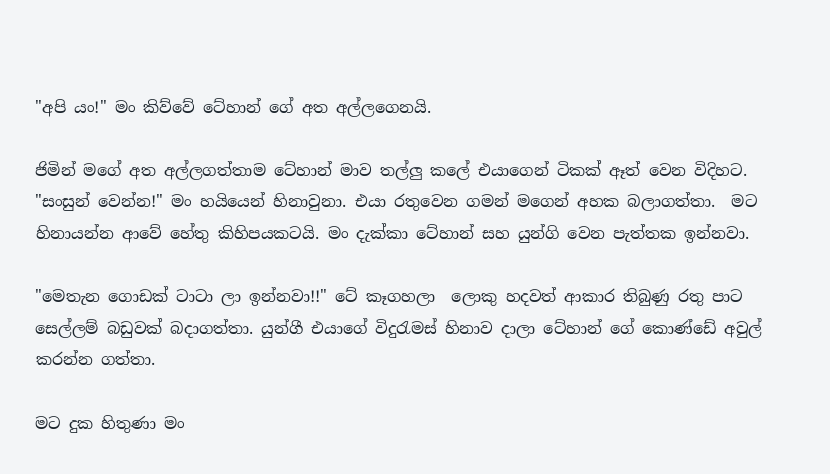"අපි යං!" මං කිව්වේ ටේහාන් ගේ අත අල්ලගෙනයි.

ජිමින් මගේ අත අල්ලගත්තාම ටේහාන් මාව තල්ලු කලේ එයාගෙන් ටිකක් ඈත් වෙන විදිහට.  "සංසුන් වෙන්න!" මං හයියෙන් හිනාවුනා. එයා රතුවෙන ගමන් මගෙන් අහක බලාගත්තා.  මට හිනායන්න ආවේ හේතු කිහිපයකටයි. මං දැක්කා ටේහාන් සහ යුන්ගි වෙන පැත්තක ඉන්නවා.

"මෙතැන ගොඩක් ටාටා ලා ඉන්නවා!!" ටේ කෑගහලා  ලොකු හදවත් ආකාර තිබුණු රතු පාට සෙල්ලම් බඩුවක් බදාගත්තා. යුන්ගී එයාගේ විදුරැමස් හිනාව දාලා ටේහාන් ගේ කොණ්ඩේ අවුල් කරන්න ගත්තා.

මට දුක හිතුණා මං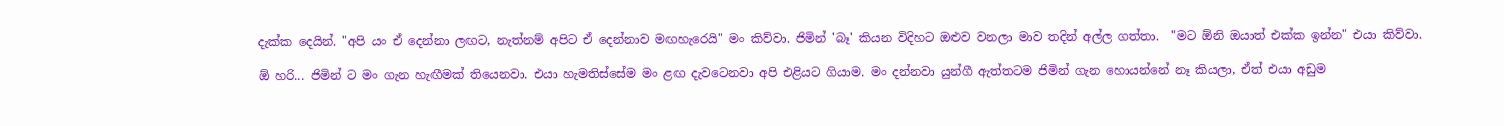දැක්ක දෙයින්. "අපි යං ඒ දෙන්නා ලඟට, නැත්නම් අපිට ඒ දෙන්නාව මඟහැරෙයි" මං කිව්වා. ජිමින් 'බෑ' කියන විදිහට ඔළුව වනලා මාව තදින් අල්ල ගත්තා.  "මට ඕනි ඔයාත් එක්ක ඉන්න" එයා කිව්වා.

ඕ හරි... ජිමින් ට මං ගැන හැඟීමක් තියෙනවා. එයා හැමතිස්සේම මං ළඟ දැවටෙනවා අපි එළියට ගියාම. මං දන්නවා යුන්ගී ඇත්තටම ජිමින් ගැන හොයන්නේ නෑ කියලා, ඒත් එයා අඩුම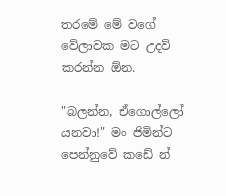තරමේ මේ වගේ වේලාවක මට උදව් කරන්න ඕන.

"බලන්න, ඒගොල්ලෝ යනවා!" මං ජිමින්ට පෙන්නුවේ කඩේ න්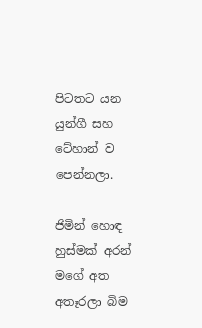පිටතට යන යුන්ගී සහ ටේහාන් ව පෙන්නලා.

ජිමින් හොඳ හුස්මක් අරන් මගේ අත අතෑරලා බිම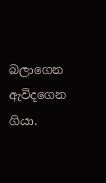බලාගෙන ඇවිදගෙන ගියා.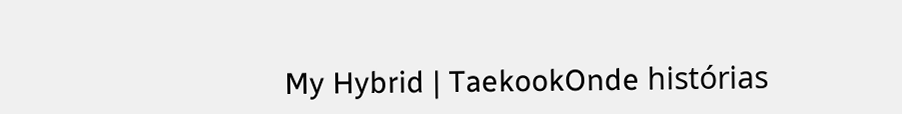My Hybrid | TaekookOnde histórias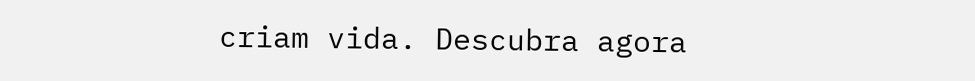criam vida. Descubra agora